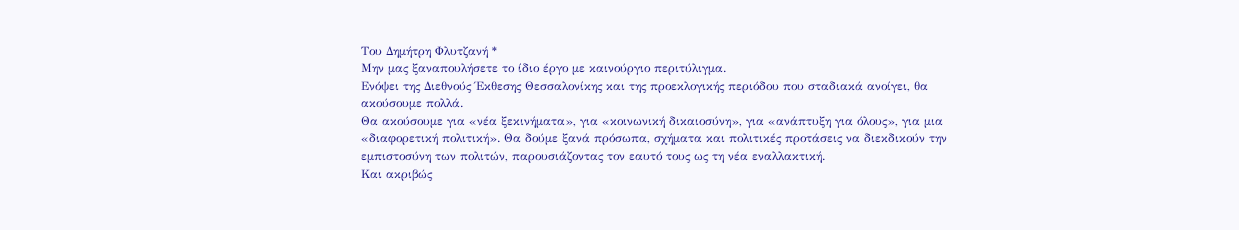Του Δημήτρη Φλυτζανή *
Μην μας ξαναπουλήσετε το ίδιο έργο με καινούργιο περιτύλιγμα.
Ενόψει της Διεθνούς Έκθεσης Θεσσαλονίκης και της προεκλογικής περιόδου που σταδιακά ανοίγει, θα ακούσουμε πολλά.
Θα ακούσουμε για «νέα ξεκινήματα», για «κοινωνική δικαιοσύνη», για «ανάπτυξη για όλους», για μια «διαφορετική πολιτική». Θα δούμε ξανά πρόσωπα, σχήματα και πολιτικές προτάσεις να διεκδικούν την εμπιστοσύνη των πολιτών, παρουσιάζοντας τον εαυτό τους ως τη νέα εναλλακτική.
Και ακριβώς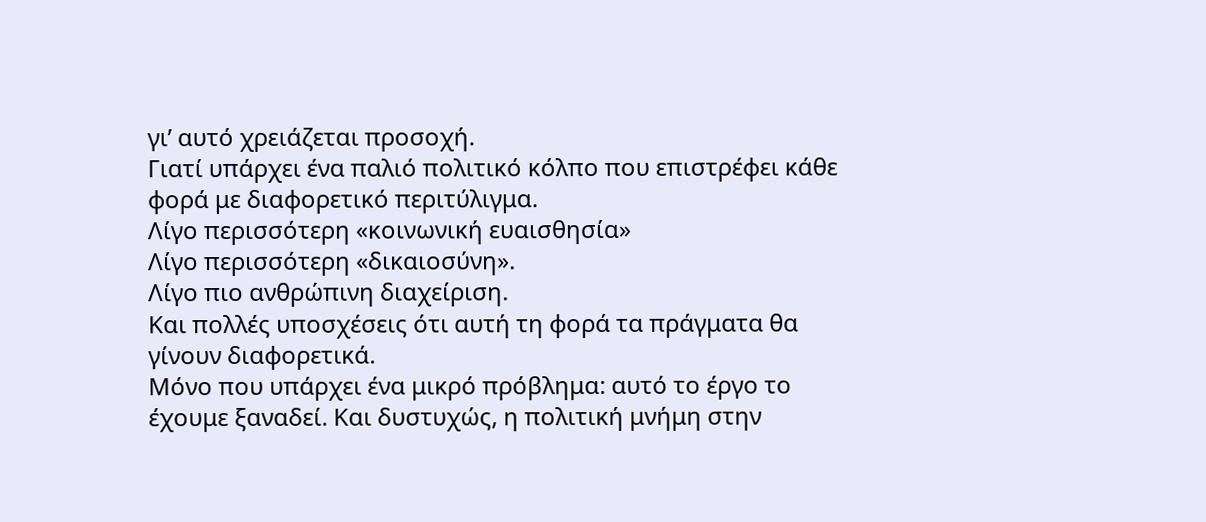γι’ αυτό χρειάζεται προσοχή.
Γιατί υπάρχει ένα παλιό πολιτικό κόλπο που επιστρέφει κάθε φορά με διαφορετικό περιτύλιγμα.
Λίγο περισσότερη «κοινωνική ευαισθησία»
Λίγο περισσότερη «δικαιοσύνη».
Λίγο πιο ανθρώπινη διαχείριση.
Και πολλές υποσχέσεις ότι αυτή τη φορά τα πράγματα θα γίνουν διαφορετικά.
Μόνο που υπάρχει ένα μικρό πρόβλημα: αυτό το έργο το έχουμε ξαναδεί. Και δυστυχώς, η πολιτική μνήμη στην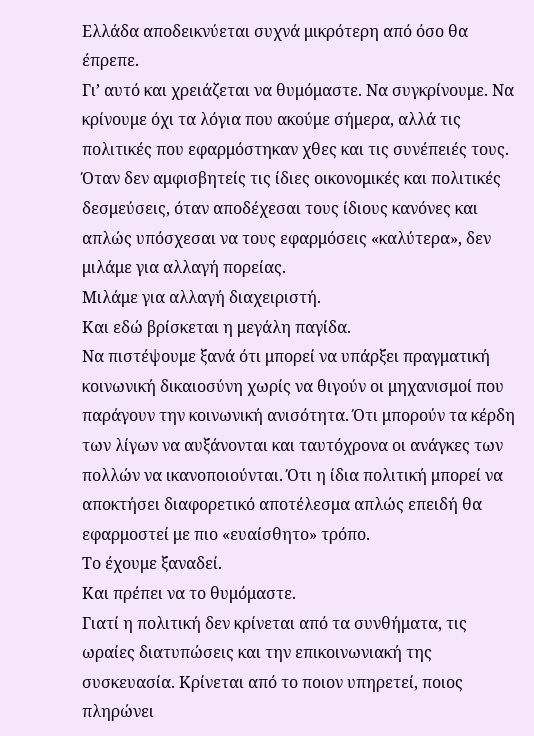Ελλάδα αποδεικνύεται συχνά μικρότερη από όσο θα έπρεπε.
Γι’ αυτό και χρειάζεται να θυμόμαστε. Να συγκρίνουμε. Να κρίνουμε όχι τα λόγια που ακούμε σήμερα, αλλά τις πολιτικές που εφαρμόστηκαν χθες και τις συνέπειές τους.
Όταν δεν αμφισβητείς τις ίδιες οικονομικές και πολιτικές δεσμεύσεις, όταν αποδέχεσαι τους ίδιους κανόνες και απλώς υπόσχεσαι να τους εφαρμόσεις «καλύτερα», δεν μιλάμε για αλλαγή πορείας.
Μιλάμε για αλλαγή διαχειριστή.
Και εδώ βρίσκεται η μεγάλη παγίδα.
Να πιστέψουμε ξανά ότι μπορεί να υπάρξει πραγματική κοινωνική δικαιοσύνη χωρίς να θιγούν οι μηχανισμοί που παράγουν την κοινωνική ανισότητα. Ότι μπορούν τα κέρδη των λίγων να αυξάνονται και ταυτόχρονα οι ανάγκες των πολλών να ικανοποιούνται. Ότι η ίδια πολιτική μπορεί να αποκτήσει διαφορετικό αποτέλεσμα απλώς επειδή θα εφαρμοστεί με πιο «ευαίσθητο» τρόπο.
Το έχουμε ξαναδεί.
Και πρέπει να το θυμόμαστε.
Γιατί η πολιτική δεν κρίνεται από τα συνθήματα, τις ωραίες διατυπώσεις και την επικοινωνιακή της συσκευασία. Κρίνεται από το ποιον υπηρετεί, ποιος πληρώνει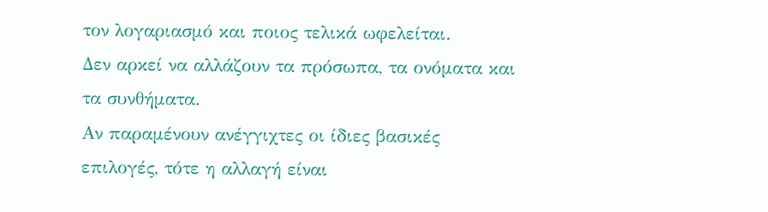τον λογαριασμό και ποιος τελικά ωφελείται.
Δεν αρκεί να αλλάζουν τα πρόσωπα, τα ονόματα και τα συνθήματα.
Αν παραμένουν ανέγγιχτες οι ίδιες βασικές επιλογές, τότε η αλλαγή είναι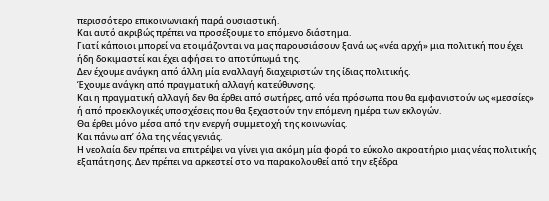περισσότερο επικοινωνιακή παρά ουσιαστική.
Και αυτό ακριβώς πρέπει να προσέξουμε το επόμενο διάστημα.
Γιατί κάποιοι μπορεί να ετοιμάζονται να μας παρουσιάσουν ξανά ως «νέα αρχή» μια πολιτική που έχει ήδη δοκιμαστεί και έχει αφήσει το αποτύπωμά της.
Δεν έχουμε ανάγκη από άλλη μία εναλλαγή διαχειριστών της ίδιας πολιτικής.
Έχουμε ανάγκη από πραγματική αλλαγή κατεύθυνσης.
Και η πραγματική αλλαγή δεν θα έρθει από σωτήρες, από νέα πρόσωπα που θα εμφανιστούν ως «μεσσίες» ή από προεκλογικές υποσχέσεις που θα ξεχαστούν την επόμενη ημέρα των εκλογών.
Θα έρθει μόνο μέσα από την ενεργή συμμετοχή της κοινωνίας.
Και πάνω απ’ όλα της νέας γενιάς.
Η νεολαία δεν πρέπει να επιτρέψει να γίνει για ακόμη μία φορά το εύκολο ακροατήριο μιας νέας πολιτικής εξαπάτησης. Δεν πρέπει να αρκεστεί στο να παρακολουθεί από την εξέδρα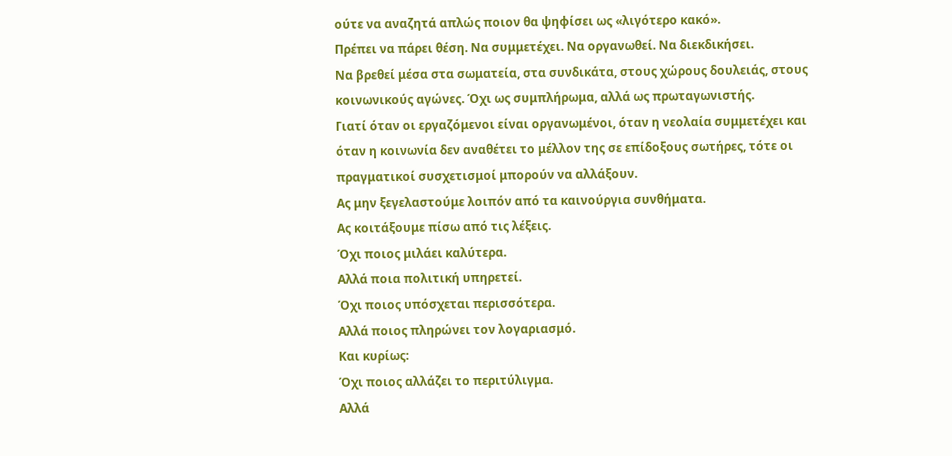ούτε να αναζητά απλώς ποιον θα ψηφίσει ως «λιγότερο κακό».
Πρέπει να πάρει θέση. Να συμμετέχει. Να οργανωθεί. Να διεκδικήσει.
Να βρεθεί μέσα στα σωματεία, στα συνδικάτα, στους χώρους δουλειάς, στους κοινωνικούς αγώνες. Όχι ως συμπλήρωμα, αλλά ως πρωταγωνιστής.
Γιατί όταν οι εργαζόμενοι είναι οργανωμένοι, όταν η νεολαία συμμετέχει και όταν η κοινωνία δεν αναθέτει το μέλλον της σε επίδοξους σωτήρες, τότε οι πραγματικοί συσχετισμοί μπορούν να αλλάξουν.
Ας μην ξεγελαστούμε λοιπόν από τα καινούργια συνθήματα.
Ας κοιτάξουμε πίσω από τις λέξεις.
Όχι ποιος μιλάει καλύτερα.
Αλλά ποια πολιτική υπηρετεί.
Όχι ποιος υπόσχεται περισσότερα.
Αλλά ποιος πληρώνει τον λογαριασμό.
Και κυρίως:
Όχι ποιος αλλάζει το περιτύλιγμα.
Αλλά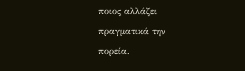ποιος αλλάζει πραγματικά την πορεία.